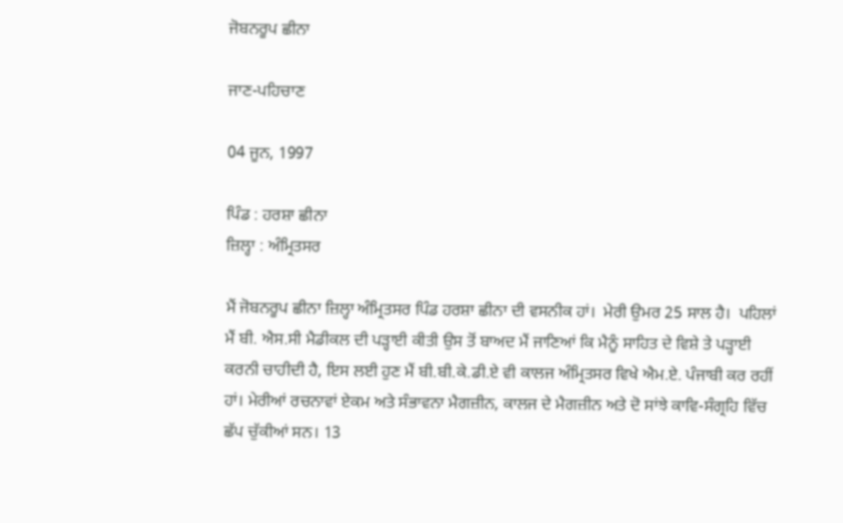ਜੋਬਨਰੂਪ ਛੀਨਾ

ਜਾਣ-ਪਹਿਚਾਣ

04 ਜੂਨ, 1997

ਪਿੰਡ : ਹਰਸ਼ਾ ਛੀਨਾ
ਜ਼ਿਲ੍ਹਾ : ਅੰਮ੍ਰਿਤਸਰ

ਮੈਂ ਜੋਬਨਰੂਪ ਛੀਨਾ ਜ਼ਿਲ੍ਹਾ ਅੰਮ੍ਰਿਤਸਰ ਪਿੰਡ ਹਰਸ਼ਾ ਛੀਨਾ ਦੀ ਵਸਨੀਕ ਹਾਂ।  ਮੇਰੀ ਉਮਰ 25 ਸਾਲ ਹੈ।  ਪਹਿਲਾਂ ਮੈਂ ਬੀ. ਐਸ.ਸੀ ਮੈਡੀਕਲ ਦੀ ਪੜ੍ਹਾਈ ਕੀਤੀ ਉਸ ਤੋਂ ਬਾਅਦ ਮੈਂ ਜਾਣਿਆਂ ਕਿ ਮੈਨੂੰ ਸਾਹਿਤ ਦੇ ਵਿਸ਼ੇ ਤੇ ਪੜ੍ਹਾਈ ਕਰਨੀ ਚਾਹੀਦੀ ਹੈ, ਇਸ ਲਈ ਹੁਣ ਮੈਂ ਬੀ.ਬੀ.ਕੇ.ਡੀ.ਏ ਵੀ ਕਾਲਜ ਅੰਮ੍ਰਿਤਸਰ ਵਿਖੇ ਐਮ.ਏ. ਪੰਜਾਬੀ ਕਰ ਰਹੀਂ ਹਾਂ। ਮੇਰੀਆਂ ਰਚਨਾਵਾਂ ਏਕਮ ਅਤੇ ਸੰਭਾਵਨਾ ਮੈਗਜ਼ੀਨ, ਕਾਲਜ ਦੇ ਮੈਗਜ਼ੀਨ ਅਤੇ ਦੋ ਸਾਂਝੇ ਕਾਵਿ-ਸੰਗ੍ਰਹਿ ਵਿੱਚ ਛੱਪ ਚੁੱਕੀਆਂ ਸਨ। 13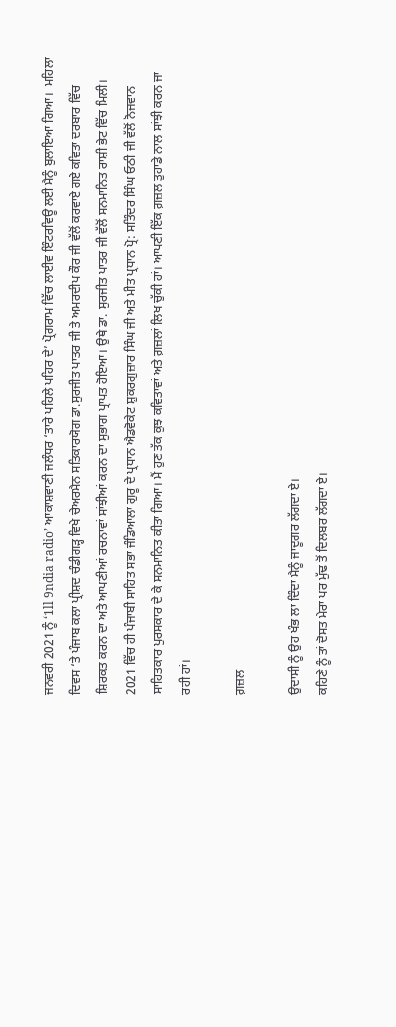ਜਨਵਰੀ 2021 ਨੂੰ ‘1ll 9ndia radio’ ਆਕਾਸ਼ਵਾਣੀ ਜਲੰਧਰ ‘ਤਾਰੇ ਪਹਿਲੇ ਪਹਿਰ ਦੇ’ ਪ੍ਰੋਗਰਾਮ ਵਿੱਚ ਲਾਈਵ ਇੰਟਰਵਿਊ ਲਈ ਮੈਨੂੰ ਬੁਲਾਇਆ ਗਿਆ।  ਮਹਿਲਾ ਦਿਵਸ ‘ਤੇ ਪੰਜਾਬ ਕਲਾ ਪ੍ਰੀਸ਼ਦ ਚੰਡੀਗੜ੍ਹ ਵਿਖੇ ਚੇਅਰਮੈਨ ਸਤਿਕਾਰਯੋਗ ਡਾ.ਸੁਰਜੀਤ ਪਾਤਰ ਜੀ ਤੇ ਅਮਰਦੀਪ ਕੌਰ ਜੀ ਵੱਲੋਂ ਕਰਵਾਏ ਗਏ ਕਵਿਤਾ ਦਰਬਾਰ ਵਿੱਚ ਸ਼ਿਰਕਤ ਕਰਨ ਦਾ ਅਤੇ ਆਪਣੀਆਂ ਰਚਨਾਵਾਂ ਸਾਂਝੀਆਂ ਕਰਨ ਦਾ ਸੁਭਾਗ ਪ੍ਰਾਪਤ ਹੋਇਆ। ਉਥੇ ਡਾ. ਸੁਰਜੀਤ ਪਾਤਰ ਜੀ ਵੱਲੋਂ ਸਨਮਾਨਿਤ ਰਾਸ਼ੀ ਭੇਟ ਵਿੱਚ ਮਿਲੀ। 2021 ਵਿੱਚ ਹੀ ਪੰਜਾਬੀ ਸਾਹਿਤ ਸਭਾ ਜੰਡਿਆਲਾ ਗੁਰੂ ਦੇ ਪ੍ਰਧਾਨ ਐਡਵੋਕੇਟ ਸ਼ੁਕਰਗੁਜ਼ਾਰ ਸਿੰਘ ਜੀ ਅਤੇ ਮੀਤ ਪ੍ਰਧਾਨ ਪ੍ਰੋ: ਸਤਿੰਦਰ ਸਿੰਘ ਓਠੀ ਜੀ ਵੱਲੋਂ ਨੋਜਵਾਨ ਸਾਹਿਤਕਾਰ ਪੁਰਸਕਾਰ ਦੇ ਕੇ ਸਨਮਾਨਿਤ ਕੀਤਾ ਗਿਆ। ਮੈਂ ਹੁਣ ਤੱਕ ਕੁਝ ਕਵਿਤਾਵਾਂ ਅਤੇ ਗ਼ਜ਼ਲਾਂ ਲਿਖ ਚੁੱਕੀ ਹਾਂ। ਆਪਣੀ ਇੱਕ ਗ਼ਜ਼ਲ ਤੁਹਾਡੇ ਨਾਲ ਸਾਂਝੀ ਕਰਨ ਜਾ ਰਹੀ ਹਾਂ।

ਗ਼ਜ਼ਲ

ਉਦਾਸੀ ਨੂੰ ਉਹ ਖੰਭ ਲਾ ਦਿੰਦਾ ਮੈਨੂੰ ਜਾਦੂਗਰ ਲੱਗਦਾ ਏ।
ਕਹਿਣੇ ਨੂੰ ਤਾਂ ਦੋਸਤ ਮੇਰਾ ਪਰ ਮੁੱਢ ਤੋਂ ਦਿਲਬਰ ਲੱਗਦਾ ਏ।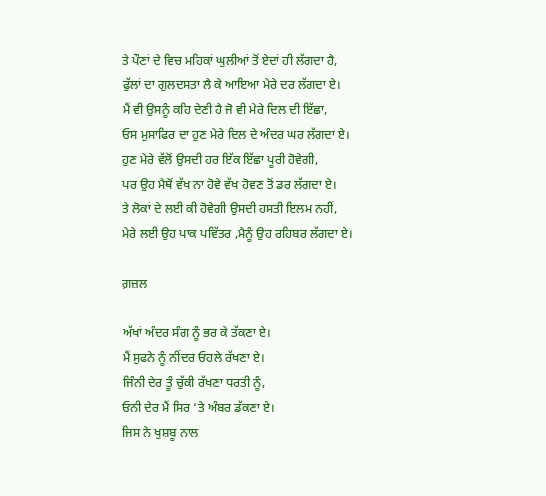ਤੇ ਪੌਣਾਂ ਦੇ ਵਿਚ ਮਹਿਕਾਂ ਘੁਲੀਆਂ ਤੋਂ ਏਦਾਂ ਹੀ ਲੱਗਦਾ ਹੈ,
ਫੁੱਲਾਂ ਦਾ ਗੁਲਦਸਤਾ ਲੈ ਕੇ ਆਇਆ ਮੇਰੇ ਦਰ ਲੱਗਦਾ ਏ।
ਮੈਂ ਵੀ ਉਸਨੂੰ ਕਹਿ ਦੇਣੀ ਹੈ ਜੋ ਵੀ ਮੇਰੇ ਦਿਲ ਦੀ ਇੱਛਾ,
ਓਸ ਮੁਸਾਫਿਰ ਦਾ ਹੁਣ ਮੇਰੇ ਦਿਲ ਦੇ ਅੰਦਰ ਘਰ ਲੱਗਦਾ ਏ।
ਹੁਣ ਮੇਰੇ ਵੱਲੋਂ ਉਸਦੀ ਹਰ ਇੱਕ ਇੱਛਾ ਪੂਰੀ ਹੋਵੇਗੀ,
ਪਰ ਉਹ ਮੈਥੋਂ ਵੱਖ ਨਾ ਹੋਵੇ ਵੱਖ ਹੋਵਣ ਤੋਂ ਡਰ ਲੱਗਦਾ ਏ।
ਤੇ ਲੋਕਾਂ ਦੇ ਲਈ ਕੀ ਹੋਵੇਗੀ ਉਸਦੀ ਹਸਤੀ ਇਲਮ ਨਹੀਂ,
ਮੇਰੇ ਲਈ ਉਹ ਪਾਕ ਪਵਿੱਤਰ ,ਮੈਨੂੰ ਉਹ ਰਹਿਬਰ ਲੱਗਦਾ ਏ।

ਗ਼ਜ਼ਲ

ਅੱਖਾਂ ਅੰਦਰ ਸੰਗ ਨੂੰ ਭਰ ਕੇ ਤੱਕਣਾ ਏ।
ਮੈਂ ਸੁਫਨੇ ਨੂੰ ਨੀਂਦਰ ਓਹਲੇ ਰੱਖਣਾ ਏ।
ਜਿੰਨੀ ਦੇਰ ਤੂੰ ਚੁੱਕੀ ਰੱਖਣਾ ਧਰਤੀ ਨੂੰ,
ਓਨੀ ਦੇਰ ਮੈਂ ਸਿਰ ‘ਤੇ ਅੰਬਰ ਡੱਕਣਾ ਏ।
ਜਿਸ ਨੇ ਖੁਸ਼ਬੂ ਨਾਲ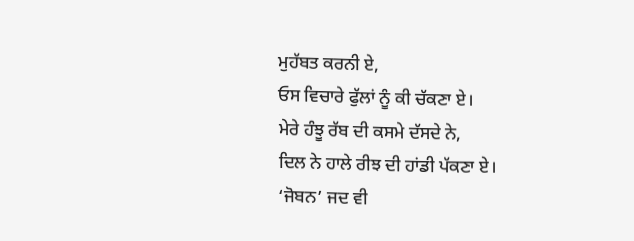ਮੁਹੱਬਤ ਕਰਨੀ ਏ,
ਓਸ ਵਿਚਾਰੇ ਫੁੱਲਾਂ ਨੂੰ ਕੀ ਚੱਕਣਾ ਏ।
ਮੇਰੇ ਹੰਝੂ ਰੱਬ ਦੀ ਕਸਮੇ ਦੱਸਦੇ ਨੇ,
ਦਿਲ ਨੇ ਹਾਲੇ ਰੀਝ ਦੀ ਹਾਂਡੀ ਪੱਕਣਾ ਏ।
‘ਜੋਬਨ’ ਜਦ ਵੀ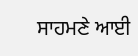ਸਾਹਮਣੇ ਆਈ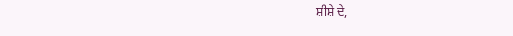ਸ਼ੀਸ਼ੇ ਦੇ,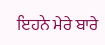ਇਹਨੇ ਮੇਰੇ ਬਾਰੇ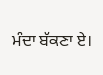ਮੰਦਾ ਬੱਕਣਾ ਏ।